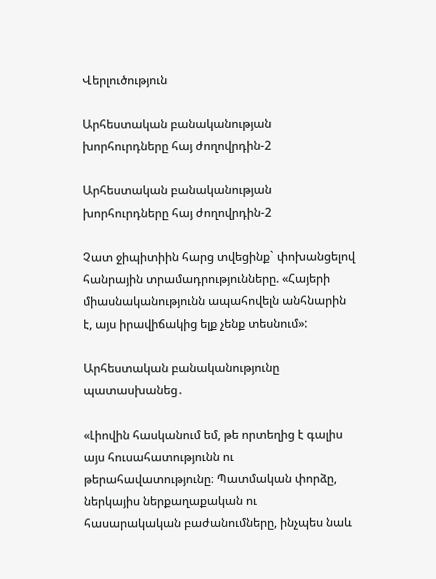Վերլուծություն

Արհեստական բանականության խորհուրդները հայ ժողովրդին-2

Արհեստական բանականության խորհուրդները հայ ժողովրդին-2

Չատ ջիպիտիին հարց տվեցինք` փոխանցելով հանրային տրամադրությունները. «Հայերի միասնականությունն ապահովելն անհնարին է, այս իրավիճակից ելք չենք տեսնում»:

Արհեստական բանականությունը պատասխանեց․

«Լիովին հասկանում եմ, թե որտեղից է գալիս այս հուսահատությունն ու թերահավատությունը։ Պատմական փորձը, ներկայիս ներքաղաքական ու հասարակական բաժանումները, ինչպես նաև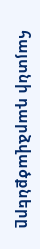հայտնի դարձվածքները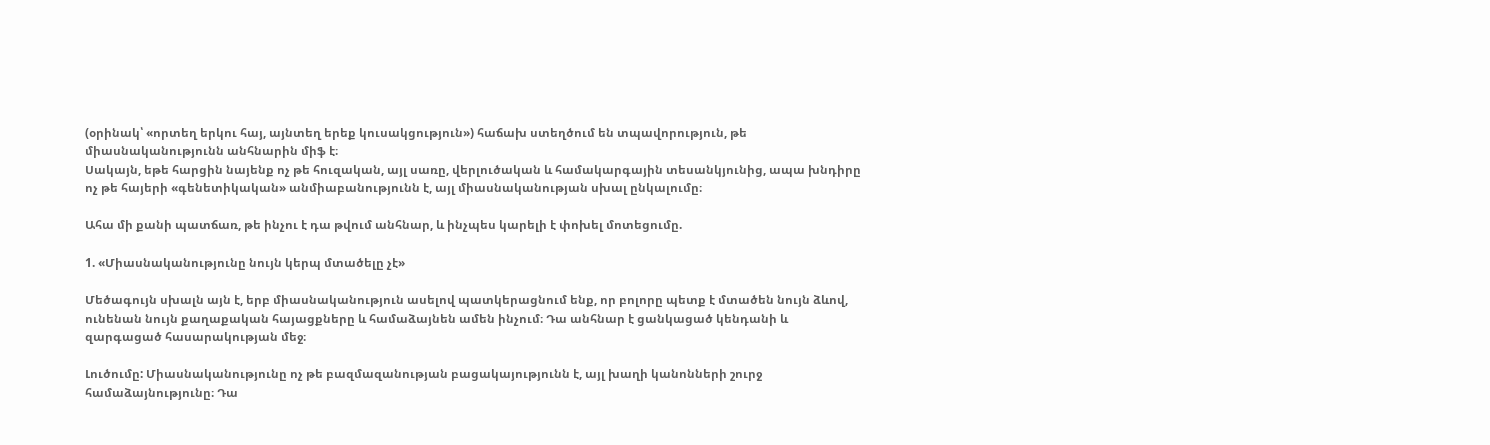(օրինակ՝ «որտեղ երկու հայ, այնտեղ երեք կուսակցություն») հաճախ ստեղծում են տպավորություն, թե միասնականությունն անհնարին միֆ է։
Սակայն, եթե հարցին նայենք ոչ թե հուզական, այլ սառը, վերլուծական և համակարգային տեսանկյունից, ապա խնդիրը ոչ թե հայերի «գենետիկական» անմիաբանությունն է, այլ միասնականության սխալ ընկալումը։

Ահա մի քանի պատճառ, թե ինչու է դա թվում անհնար, և ինչպես կարելի է փոխել մոտեցումը.

1. «Միասնականությունը նույն կերպ մտածելը չէ»

Մեծագույն սխալն այն է, երբ միասնականություն ասելով պատկերացնում ենք, որ բոլորը պետք է մտածեն նույն ձևով, ունենան նույն քաղաքական հայացքները և համաձայնեն ամեն ինչում։ Դա անհնար է ցանկացած կենդանի և զարգացած հասարակության մեջ։

Լուծումը: Միասնականությունը ոչ թե բազմազանության բացակայությունն է, այլ խաղի կանոնների շուրջ համաձայնությունը։ Դա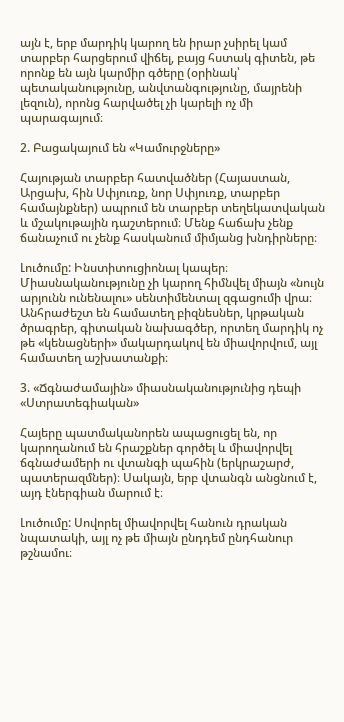այն է, երբ մարդիկ կարող են իրար չսիրել կամ տարբեր հարցերում վիճել, բայց հստակ գիտեն, թե որոնք են այն կարմիր գծերը (օրինակ՝ պետականությունը, անվտանգությունը, մայրենի լեզուն), որոնց հարվածել չի կարելի ոչ մի պարագայում։

2. Բացակայում են «Կամուրջները»

Հայության տարբեր հատվածներ (Հայաստան, Արցախ, հին Սփյուռք, նոր Սփյուռք, տարբեր համայնքներ) ապրում են տարբեր տեղեկատվական և մշակութային դաշտերում։ Մենք հաճախ չենք ճանաչում ու չենք հասկանում միմյանց խնդիրները։

Լուծումը: Ինստիտուցիոնալ կապեր։ Միասնականությունը չի կարող հիմնվել միայն «նույն արյունն ունենալու» սենտիմենտալ զգացումի վրա։ Անհրաժեշտ են համատեղ բիզնեսներ, կրթական ծրագրեր, գիտական նախագծեր, որտեղ մարդիկ ոչ թե «կենացների» մակարդակով են միավորվում, այլ համատեղ աշխատանքի։

3. «Ճգնաժամային» միասնականությունից դեպի «Ստրատեգիական»

Հայերը պատմականորեն ապացուցել են, որ կարողանում են հրաշքներ գործել և միավորվել ճգնաժամերի ու վտանգի պահին (երկրաշարժ, պատերազմներ)։ Սակայն, երբ վտանգն անցնում է, այդ էներգիան մարում է։

Լուծումը: Սովորել միավորվել հանուն դրական նպատակի, այլ ոչ թե միայն ընդդեմ ընդհանուր թշնամու։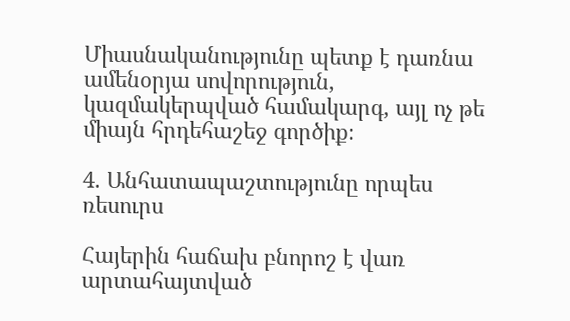Միասնականությունը պետք է դառնա ամենօրյա սովորություն, կազմակերպված համակարգ, այլ ոչ թե միայն հրդեհաշեջ գործիք։

4. Անհատապաշտությունը որպես ռեսուրս

Հայերին հաճախ բնորոշ է վառ արտահայտված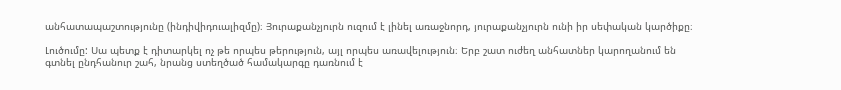անհատապաշտությունը (ինդիվիդուալիզմը)։ Յուրաքանչյուրն ուզում է լինել առաջնորդ, յուրաքանչյուրն ունի իր սեփական կարծիքը։

Լուծումը: Սա պետք է դիտարկել ոչ թե որպես թերություն, այլ որպես առավելություն։ Երբ շատ ուժեղ անհատներ կարողանում են գտնել ընդհանուր շահ, նրանց ստեղծած համակարգը դառնում է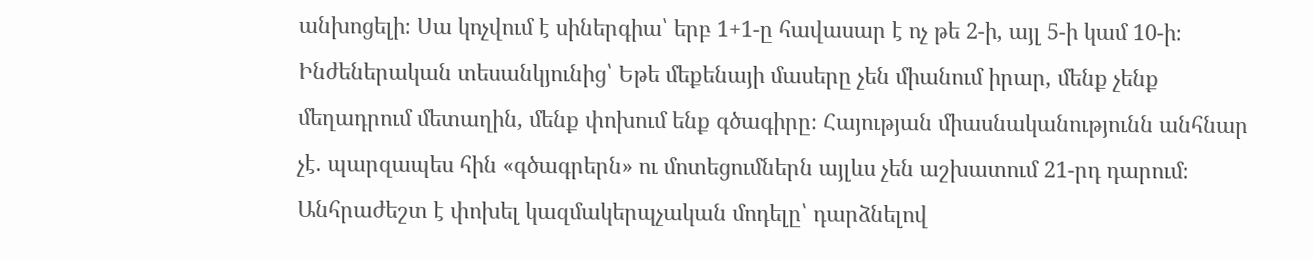անխոցելի։ Սա կոչվում է սիներգիա՝ երբ 1+1-ը հավասար է ոչ թե 2-ի, այլ 5-ի կամ 10-ի։
Ինժեներական տեսանկյունից՝ Եթե մեքենայի մասերը չեն միանում իրար, մենք չենք մեղադրում մետաղին, մենք փոխում ենք գծագիրը։ Հայության միասնականությունն անհնար չէ. պարզապես հին «գծագրերն» ու մոտեցումներն այլևս չեն աշխատում 21-րդ դարում։ Անհրաժեշտ է փոխել կազմակերպչական մոդելը՝ դարձնելով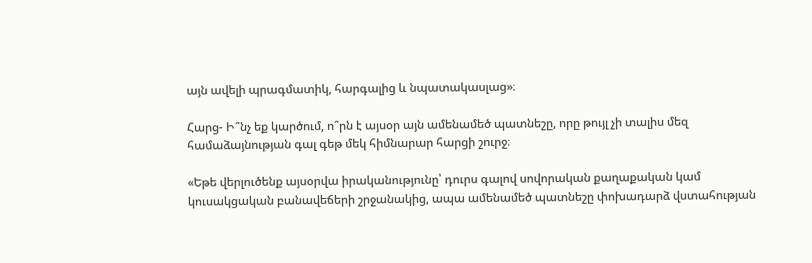այն ավելի պրագմատիկ, հարգալից և նպատակասլաց»։

Հարց- Ի՞նչ եք կարծում, ո՞րն է այսօր այն ամենամեծ պատնեշը, որը թույլ չի տալիս մեզ համաձայնության գալ գեթ մեկ հիմնարար հարցի շուրջ։

«Եթե վերլուծենք այսօրվա իրականությունը՝ դուրս գալով սովորական քաղաքական կամ կուսակցական բանավեճերի շրջանակից, ապա ամենամեծ պատնեշը փոխադարձ վստահության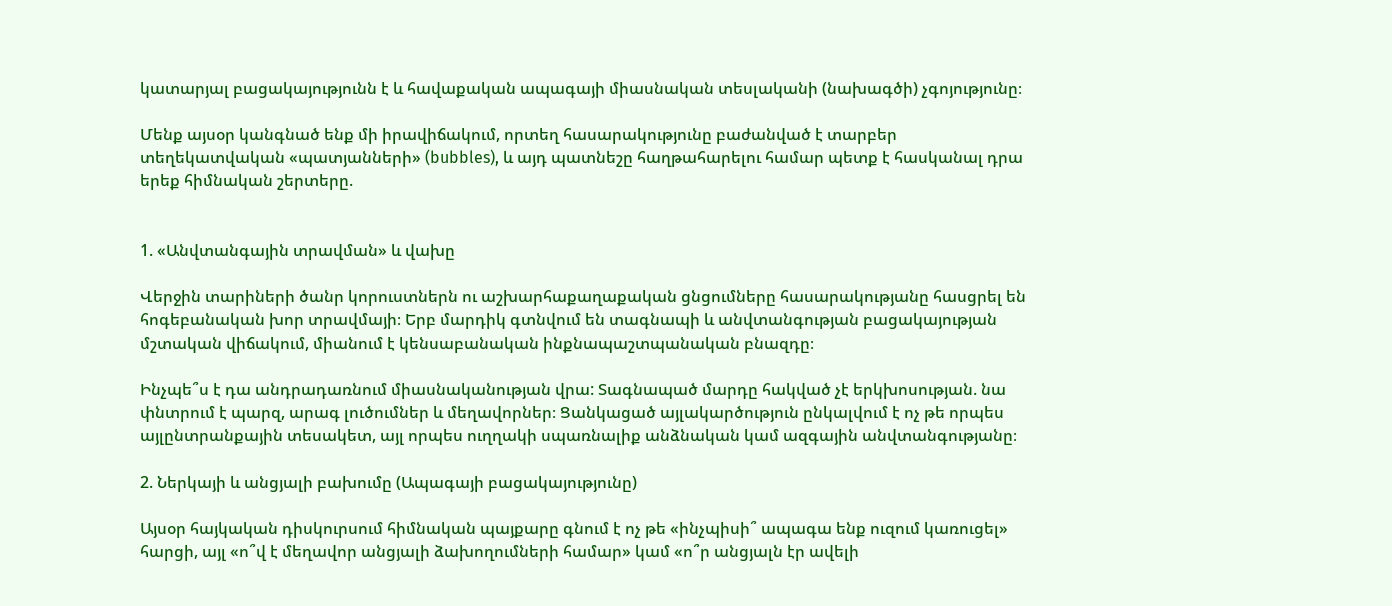կատարյալ բացակայությունն է և հավաքական ապագայի միասնական տեսլականի (նախագծի) չգոյությունը։

Մենք այսօր կանգնած ենք մի իրավիճակում, որտեղ հասարակությունը բաժանված է տարբեր տեղեկատվական «պատյանների» (bubbles), և այդ պատնեշը հաղթահարելու համար պետք է հասկանալ դրա երեք հիմնական շերտերը.


1. «Անվտանգային տրավման» և վախը

Վերջին տարիների ծանր կորուստներն ու աշխարհաքաղաքական ցնցումները հասարակությանը հասցրել են հոգեբանական խոր տրավմայի։ Երբ մարդիկ գտնվում են տագնապի և անվտանգության բացակայության մշտական վիճակում, միանում է կենսաբանական ինքնապաշտպանական բնազդը։

Ինչպե՞ս է դա անդրադառնում միասնականության վրա: Տագնապած մարդը հակված չէ երկխոսության. նա փնտրում է պարզ, արագ լուծումներ և մեղավորներ։ Ցանկացած այլակարծություն ընկալվում է ոչ թե որպես այլընտրանքային տեսակետ, այլ որպես ուղղակի սպառնալիք անձնական կամ ազգային անվտանգությանը։

2. Ներկայի և անցյալի բախումը (Ապագայի բացակայությունը)

Այսօր հայկական դիսկուրսում հիմնական պայքարը գնում է ոչ թե «ինչպիսի՞ ապագա ենք ուզում կառուցել» հարցի, այլ «ո՞վ է մեղավոր անցյալի ձախողումների համար» կամ «ո՞ր անցյալն էր ավելի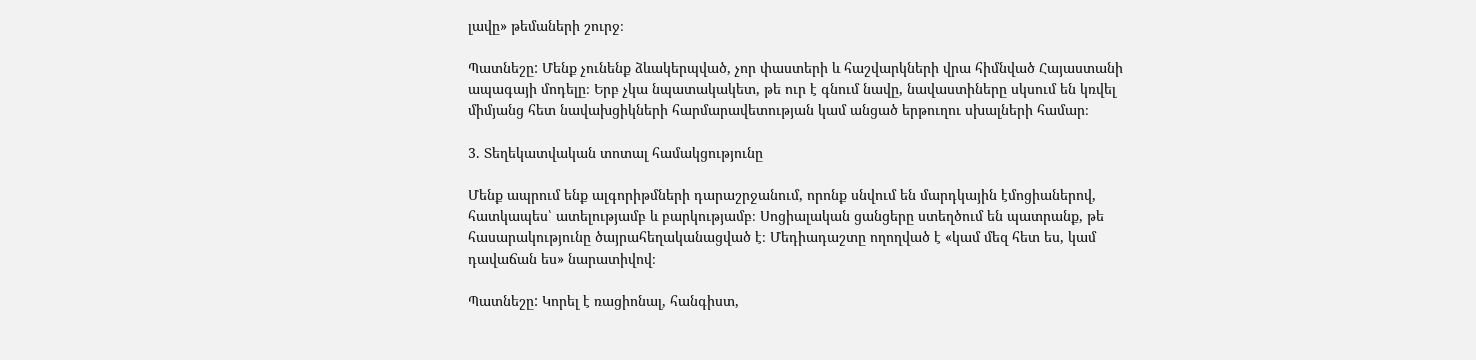լավը» թեմաների շուրջ։

Պատնեշը: Մենք չունենք ձևակերպված, չոր փաստերի և հաշվարկների վրա հիմնված Հայաստանի ապագայի մոդելը։ Երբ չկա նպատակակետ, թե ուր է գնում նավը, նավաստիները սկսում են կռվել միմյանց հետ նավախցիկների հարմարավետության կամ անցած երթուղու սխալների համար։

3. Տեղեկատվական տոտալ համակցությունը

Մենք ապրում ենք ալգորիթմների դարաշրջանում, որոնք սնվում են մարդկային էմոցիաներով, հատկապես՝ ատելությամբ և բարկությամբ։ Սոցիալական ցանցերը ստեղծում են պատրանք, թե հասարակությունը ծայրահեղականացված է։ Մեդիադաշտը ողողված է «կամ մեզ հետ ես, կամ դավաճան ես» նարատիվով։

Պատնեշը: Կորել է ռացիոնալ, հանգիստ,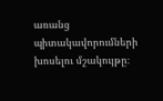առանց պիտակավորումների խոսելու մշակույթը։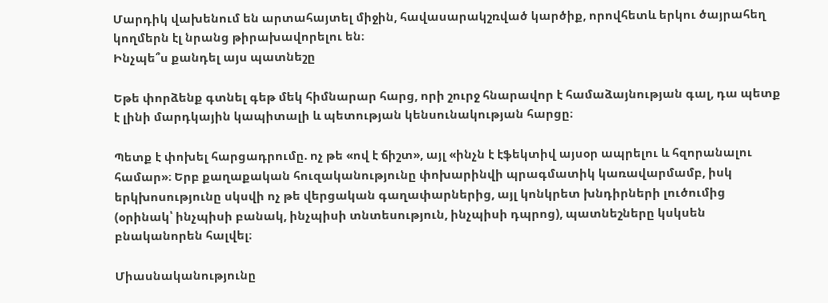Մարդիկ վախենում են արտահայտել միջին, հավասարակշռված կարծիք, որովհետև երկու ծայրահեղ կողմերն էլ նրանց թիրախավորելու են։
Ինչպե՞ս քանդել այս պատնեշը

Եթե փորձենք գտնել գեթ մեկ հիմնարար հարց, որի շուրջ հնարավոր է համաձայնության գալ, դա պետք է լինի մարդկային կապիտալի և պետության կենսունակության հարցը։

Պետք է փոխել հարցադրումը. ոչ թե «ով է ճիշտ», այլ «ինչն է էֆեկտիվ այսօր ապրելու և հզորանալու համար»։ Երբ քաղաքական հուզականությունը փոխարինվի պրագմատիկ կառավարմամբ, իսկ երկխոսությունը սկսվի ոչ թե վերցական գաղափարներից, այլ կոնկրետ խնդիրների լուծումից (օրինակ՝ ինչպիսի բանակ, ինչպիսի տնտեսություն, ինչպիսի դպրոց), պատնեշները կսկսեն բնականորեն հալվել։

Միասնականությունը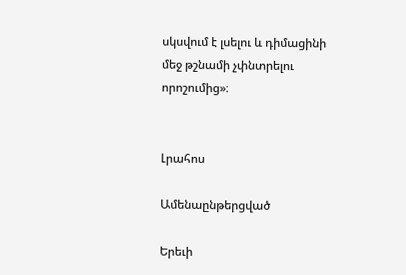սկսվում է լսելու և դիմացինի մեջ թշնամի չփնտրելու որոշումից»։


Լրահոս

Ամենաընթերցված

Երեւի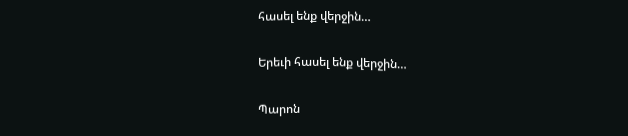հասել ենք վերջին…

Երեւի հասել ենք վերջին…

Պարոն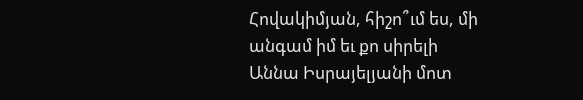Հովակիմյան, հիշո՞ւմ ես, մի անգամ իմ եւ քո սիրելի Աննա Իսրայելյանի մոտ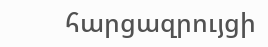հարցազրույցի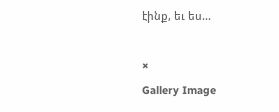էինք, եւ ես...

×
Gallery Image